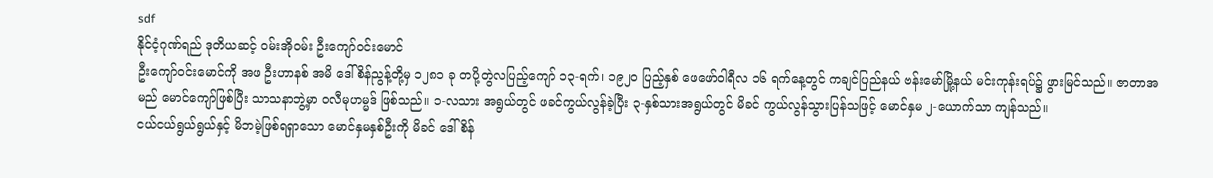sdf
နိုင်ငံ့ဂုဏ်ရည် ဒုတိယဆင့် ဝမ်းအိုဝမ်း ဦးကျော်ဝင်းမောင်
ဦးကျော်ဝင်းမောင်ကို အဖ ဦးဟာနစ် အမိ ဒေါ်စိန်ညွန့်တို့မှ ၁၂၈၁ ခု တပို့တွဲလပြည့်ကျော် ၁၃-ရက်၊ ၁၉၂၀ ပြည့်နှစ် ဖေဖော်ဝါရီလ ၁၆ ရက်နေ့တွင် ကချင်ပြည်နယ် ဗန်းမော်မြို့နယ် မင်းကုန်းရပ်၌ ဖွားမြင်သည်။ ဇာတာအမည် မောင်ကျော်ဖြစ်ပြီး သာသနာဘွဲ့မှာ ဝလီမုဟမ္မဒ် ဖြစ်သည်။ ၁-လသား အရွယ်တွင် ဖခင်ကွယ်လွန်ခဲ့ပြီး ၃-နှစ်သားအရွယ်တွင် မိခင် ကွယ်လွန်သွားပြန်သဖြင့် မောင်နှမ ၂-ယောက်သာ ကျန်သည်။
ငယ်ငယ်ရွယ်ရွယ်နှင့် မိဘမဲ့ဖြစ်ရရှာသော မောင်နှမနှစ်ဦးကို မိခင် ဒေါ်စိန်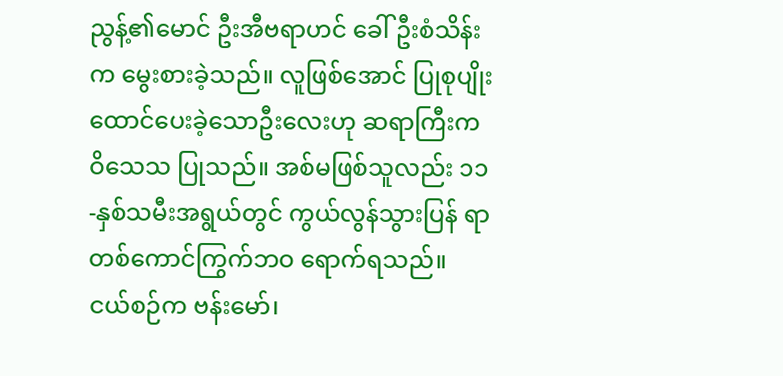ညွန့်၏မောင် ဦးအီဗရာဟင် ခေါ် ဦးစံသိန်းက မွေးစားခဲ့သည်။ လူဖြစ်အောင် ပြုစုပျိုးထောင်ပေးခဲ့သောဦးလေးဟု ဆရာကြီးက ဝိသေသ ပြုသည်။ အစ်မဖြစ်သူလည်း ၁၁-နှစ်သမီးအရွယ်တွင် ကွယ်လွန်သွားပြန် ရာ တစ်ကောင်ကြွက်ဘဝ ရောက်ရသည်။
ငယ်စဉ်က ဗန်းမော်၊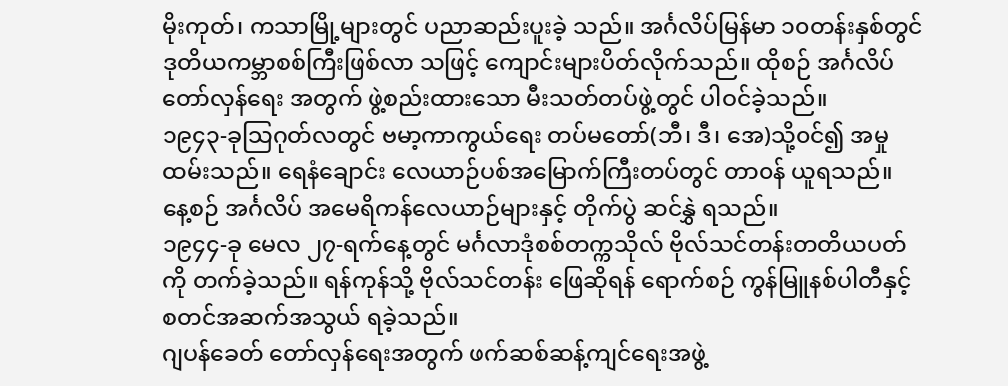မိုးကုတ်၊ ကသာမြို့များတွင် ပညာဆည်းပူးခဲ့ သည်။ အင်္ဂလိပ်မြန်မာ ၁၀တန်းနှစ်တွင် ဒုတိယကမ္ဘာစစ်ကြီးဖြစ်လာ သဖြင့် ကျောင်းများပိတ်လိုက်သည်။ ထိုစဉ် အင်္ဂလိပ်တော်လှန်ရေး အတွက် ဖွဲ့စည်းထားသော မီးသတ်တပ်ဖွဲ့တွင် ပါဝင်ခဲ့သည်။
၁၉၄၃-ခုသြဂုတ်လတွင် ဗမာ့ကာကွယ်ရေး တပ်မတော်(ဘီ၊ ဒီ၊ အေ)သို့၀င်၍ အမှုထမ်းသည်။ ရေနံချောင်း လေယာဉ်ပစ်အမြောက်ကြီးတပ်တွင် တာ၀န် ယူရသည်။ နေ့စဉ် အင်္ဂလိပ် အမေရိကန်လေယာဉ်များနှင့် တိုက်ပွဲ ဆင်နွှဲ ရသည်။
၁၉၄၄-ခု မေလ ၂၇-ရက်နေ့တွင် မင်္ဂလာဒုံစစ်တက္ကသိုလ် ဗိုလ်သင်တန်းတတိယပတ်ကို တက်ခဲ့သည်။ ရန်ကုန်သို့ ဗိုလ်သင်တန်း ဖြေဆိုရန် ရောက်စဉ် ကွန်မြူနစ်ပါတီနှင့် စတင်အဆက်အသွယ် ရခဲ့သည်။
ဂျပန်ခေတ် တော်လှန်ရေးအတွက် ဖက်ဆစ်ဆန့်ကျင်ရေးအဖွဲ့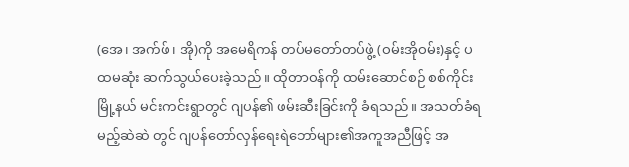(အေ၊ အက်ဖ်၊ အို)ကို အမေရိကန် တပ်မတော်တပ်ဖွဲ့ (ဝမ်းအိုဝမ်း)နှင့် ပထမဆုံး ဆက်သွယ်ပေးခဲ့သည်။ ထိုတာဝန်ကို ထမ်းဆောင်စဉ် စစ်ကိုင်းမြို့နယ် မင်းကင်းရွာတွင် ဂျပန်၏ ဖမ်းဆီးခြင်းကို ခံရသည်။ အသတ်ခံရမည့်ဆဲဆဲ တွင် ဂျပန်တော်လှန်ရေးရဲဘော်များ၏အကူအညီဖြင့် အ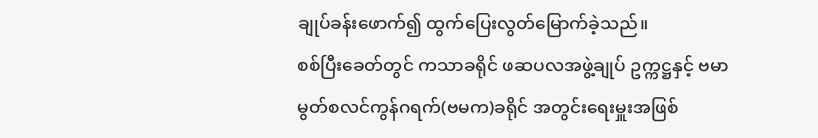ချုပ်ခန်းဖောက်၍ ထွက်ပြေးလွတ်မြောက်ခဲ့သည်။
စစ်ပြီးခေတ်တွင် ကသာခရိုင် ဖဆပလအဖွဲ့ချုပ် ဥက္ကဋ္ဌနှင့် ဗမာ မွတ်စလင်ကွန်ဂရက်(ဗမက)ခရိုင် အတွင်းရေးမှူးအဖြစ်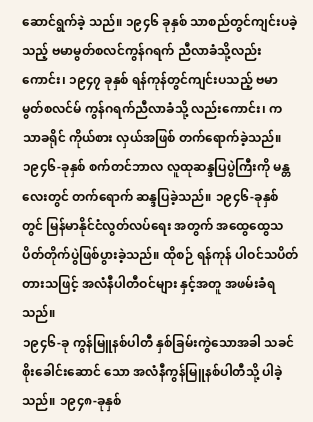ဆောင်ရွက်ခဲ့ သည်။ ၁၉၄၆ ခုနှစ် သာစည်တွင်ကျင်းပခဲ့သည့် ဗမာမွတ်စလင်ကွန်ဂရက် ညီလာခံသို့လည်းကောင်း၊ ၁၉၄၇ ခုနှစ် ရန်ကုန်တွင်ကျင်းပသည့် ဗမာ မွတ်စလင်မ် ကွန်ဂရက်ညီလာခံသို့ လည်းကောင်း၊ ကသာခရိုင် ကိုယ်စား လှယ်အဖြစ် တက်ရောက်ခဲ့သည်။
၁၉၄၆-ခုနှစ် စက်တင်ဘာလ လူထုဆန္ဒပြပွဲကြီးကို မန္တလေးတွင် တက်ရောက် ဆန္ဒပြခဲ့သည်။ ၁၉၄၆-ခုနှစ်တွင် မြန်မာနိုင်ငံလွတ်လပ်ရေး အတွက် အထွေထွေသပိတ်တိုက်ပွဲဖြစ်ပွားခဲ့သည်။ ထိုစဉ် ရန်ကုန် ပါဝင်သပိတ်တားသဖြင့် အလံနီပါတီဝင်များ နှင့်အတူ အဖမ်းခံရသည်။
၁၉၄၆-ခု ကွန်မြူနစ်ပါတီ နှစ်ခြမ်းကွဲသောအခါ သခင်စိုးခေါင်းဆောင် သော အလံနီကွန်မြူနစ်ပါတီသို့ ပါခဲ့သည်။ ၁၉၄၈-ခုနှစ်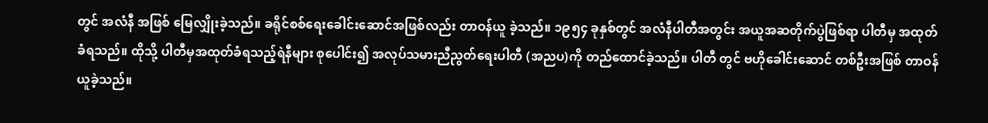တွင် အလံနီ အဖြစ် မြေလျှိုးခဲ့သည်။ ခရိုင်စစ်ရေးခေါင်းဆောင်အဖြစ်လည်း တာဝန်ယူ ခဲ့သည်။ ၁၉၅၄ ခုနှစ်တွင် အလံနီပါတီအတွင်း အယူအဆတိုက်ပွဲဖြစ်ရာ ပါတီမှ အထုတ်ခံရသည်။ ထိုသို့ ပါတီမှအထုတ်ခံရသည့်ရဲနီများ စုပေါင်း၍ အလုပ်သမားညီညွတ်ရေးပါတီ (အညပ)ကို တည်ထောင်ခဲ့သည်။ ပါတီ တွင် ဗဟိုခေါင်းဆောင် တစ်ဦးအဖြစ် တာဝန်ယူခဲ့သည်။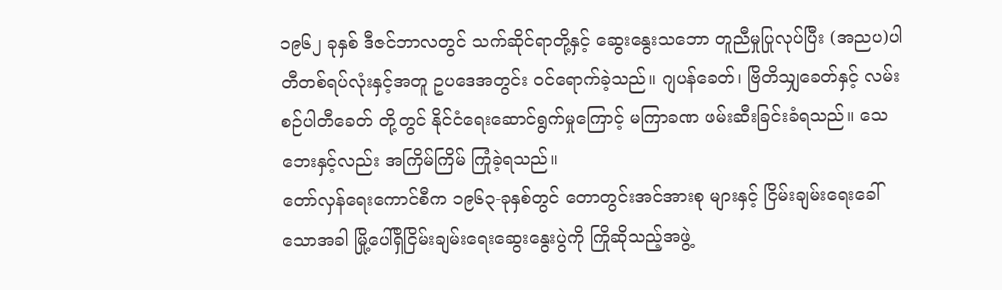၁၉၆၂ ခုနှစ် ဒီဇင်ဘာလတွင် သက်ဆိုင်ရာတို့နှင့် ဆွေးနွေးသဘော တူညီမှုပြုလုပ်ပြီး (အညပ)ပါတီတစ်ရပ်လုံးနှင့်အတူ ဥပဒေအတွင်း ဝင်ရောက်ခဲ့သည်။ ဂျပန်ခေတ်၊ ဗြိတိသျှခေတ်နှင့် လမ်းစဉ်ပါတီခေတ် တို့တွင် နိုင်ငံရေးဆောင်ရွက်မှုကြောင့် မကြာခဏ ဖမ်းဆီးခြင်းခံရသည်။ သေဘေးနှင့်လည်း အကြိမ်ကြိမ် ကြုံခဲ့ရသည်။
တော်လှန်ရေးကောင်စီက ၁၉၆၃-ခုနှစ်တွင် တောတွင်းအင်အားစု များနှင့် ငြိမ်းချမ်းရေးခေါ်သောအခါ မြို့ပေါ်ရှိငြိမ်းချမ်းရေးဆွေးနွေးပွဲကို ကြိုဆိုသည့်အဖွဲ့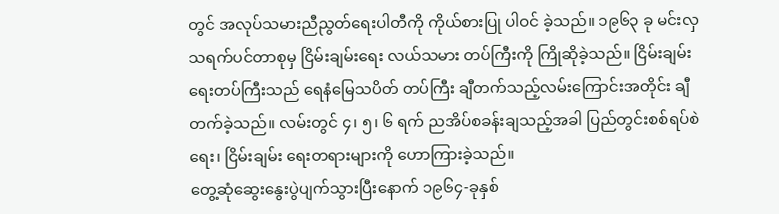တွင် အလုပ်သမားညီညွတ်ရေးပါတီကို ကိုယ်စားပြု ပါဝင် ခဲ့သည်။ ၁၉၆၃ ခု မင်းလှ သရက်ပင်တာစုမှ ငြိမ်းချမ်းရေး လယ်သမား တပ်ကြီးကို ကြိုဆိုခဲ့သည်။ ငြိမ်းချမ်းရေးတပ်ကြီးသည် ရေနံမြေသပိတ် တပ်ကြီး ချီတက်သည့်လမ်းကြောင်းအတိုင်း ချီတက်ခဲ့သည်။ လမ်းတွင် ၄၊ ၅၊ ၆ ရက် ညအိပ်စခန်းချသည့်အခါ ပြည်တွင်းစစ်ရပ်စဲရေး၊ ငြိမ်းချမ်း ရေးတရားများကို ဟောကြားခဲ့သည်။
တွေ့ဆုံဆွေးနွေးပွဲပျက်သွားပြီးနောက် ၁၉၆၄-ခုနှစ်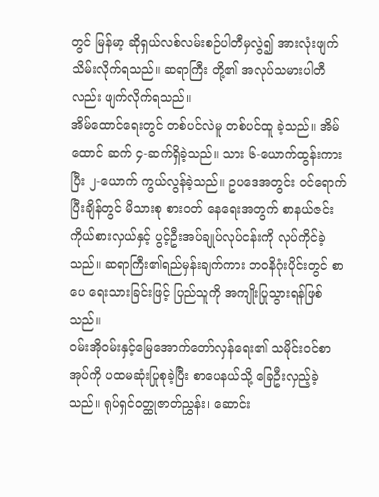တွင် မြန်မာ့ ဆိုရှယ်လစ်လမ်းစဉ်ပါတီမှလွဲ၍ အားလုံးဖျက်သိမ်းလိုက်ရသည်။ ဆရာကြီး တို့၏ အလုပ်သမားပါတီလည်း ဖျက်လိုက်ရသည်။
အိမ်ထောင်ရေးတွင် တစ်ပင်လဲမူ တစ်ပင်ထူ ခဲ့သည်။ အိမ်ထောင် ဆက် ၄-ဆက်ရှိခဲ့သည်။ သား ၆-ယောက်ထွန်းကားပြီး ၂-ယောက် ကွယ်လွန်ခဲ့သည်။ ဥပဒေအတွင်း ဝင်ရောက်ပြီးချိန်တွင် မိသားစု စားဝတ် နေရေးအတွက် စာနယ်ဇင်းကိုယ်စားလှယ်နှင့် ပွင့်ဦးအပ်ချုပ်လုပ်ငန်းကို လုပ်ကိုင်ခဲ့သည်။ ဆရာကြီး၏ရည်မှန်းချက်ကား ဘဝနိဂုံးပိုင်းတွင် စာပေ ရေးသားခြင်းဖြင့် ပြည်သူကို အကျိုးပြုသွားရန်ဖြစ်သည်။
ဝမ်းအိုဝမ်းနှင့်မြေအောက်တော်လှန်ရေး၏ သမိုင်းဝင်စာအုပ်ကို ပထမဆုံးပြုစုခဲ့ပြီး စာပေနယ်သို့ ခြေဦးလှည့်ခဲ့သည်။ ရုပ်ရှင်ဝတ္ထုဇာတ်ညွှန်း၊ ဆောင်း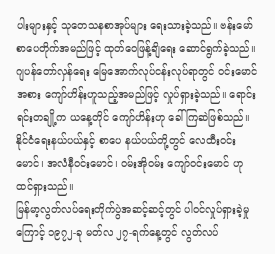ပါးများနှင့် သုတေသနစာအုပ်များ ရေးသားခဲ့သည်။ ဗန်းမော် စာပေတိုက်အမည်ဖြင့် ထုတ်ဝေဖြန့်ချိရေး ဆောင်ရွက်ခဲ့သည်။
ဂျပန်တော်လှန်ရေး မြေအောက်လုပ်ငန်းလုပ်ရာတွင် ဝင်းမောင်အစား ကျော်ဟိန်းဟူသည့်အမည်ဖြင့် လှုပ်ရှားခဲ့သည်။ ရောင်းရင်းတချို့က ယနေ့တိုင် ကျော်ဟိန်းဟု ခေါ်ကြဆဲဖြစ်သည်။ နိုင်ငံရေးနယ်ပယ်နှင့် စာပေ နယ်ပယ်တို့တွင် လေထီးဝင်းမောင်၊ အလံနီဝင်းမောင်၊ ဝမ်းအိုဝမ်း ကျော်ဝင်းမောင် ဟုထင်ရှားသည်။
မြန်မာ့လွတ်လပ်ရေးတိုက်ပွဲအဆင့်ဆင့်တွင် ပါဝင်လှုပ်ရှားခဲ့မှုကြောင့် ၁၉၇၂-ခု မတ်လ ၂၇-ရက်နေ့တွင် လွတ်လပ်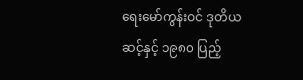ရေးမော်ကွန်းဝင် ဒုတိယ ဆင့်နှင့် ၁၉၈၀ ပြည့်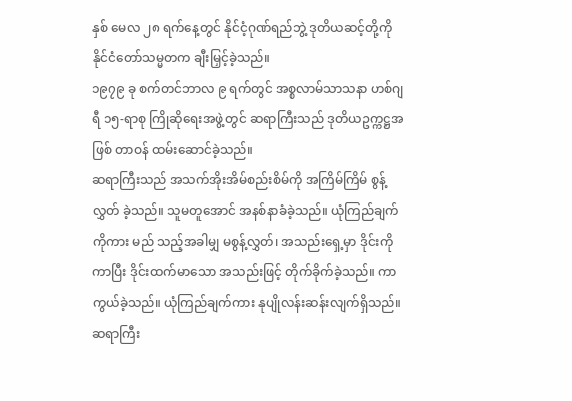နှစ် မေလ ၂၈ ရက်နေ့တွင် နိုင်ငံ့ဂုဏ်ရည်ဘွဲ့ ဒုတိယဆင့်တို့ကို နိုင်ငံတော်သမ္မတက ချီးမြှင့်ခဲ့သည်။
၁၉၇၉ ခု စက်တင်ဘာလ ၉ ရက်တွင် အစ္စလာမ်သာသနာ ဟစ်ဂျရီ ၁၅-ရာစု ကြိုဆိုရေးအဖွဲ့တွင် ဆရာကြီးသည် ဒုတိယဥက္ကဋ္ဌအဖြစ် တာဝန် ထမ်းဆောင်ခဲ့သည်။
ဆရာကြီးသည် အသက်အိုးအိမ်စည်းစိမ်ကို အကြိမ်ကြိမ် စွန့်လွှတ် ခဲ့သည်။ သူမတူအောင် အနစ်နာခံခဲ့သည်။ ယုံကြည်ချက်ကိုကား မည် သည့်အခါမျှ မစွန့်လွှတ်၊ အသည်းရှေ့မှာ ဒိုင်းကိုကာပြီး ဒိုင်းထက်မာသော အသည်းဖြင့် တိုက်ခိုက်ခဲ့သည်။ ကာကွယ်ခဲ့သည်။ ယုံကြည်ချက်ကား နုပျိုလန်းဆန်းလျက်ရှိသည်။
ဆရာကြီး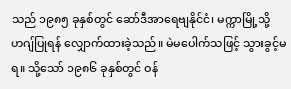သည် ၁၉၈၅ ခုနှစ်တွင် ဆော်ဒီအာရေဗျနိုင်ငံ၊ မက္ကာမြို့သို့ ဟဂျ်ပြုရန် လျှောက်ထားခဲ့သည်။ မဲမပေါက်သဖြင့် သွားခွင့်မရ။ သို့သော် ၁၉၈၆ ခုနှစ်တွင် ဝန်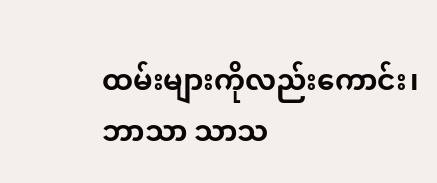ထမ်းများကိုလည်းကောင်း၊ ဘာသာ သာသ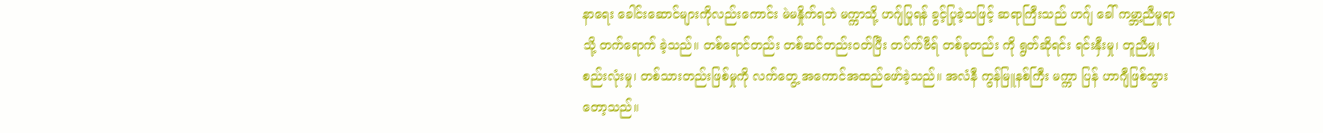နာရေး ခေါင်းဆောင်များကိုလည်းကောင်း မဲမနှိုက်ရဘဲ မက္ကာသို့ ဟဂျ်ပြုရန် ခွင့်ပြုခဲ့သဖြင့် ဆရာကြီးသည် ဟဂျ် ခေါ် ကမ္ဘာ့ညီမူရာသို့ တက်ရောက် ခဲ့သည်။ တစ်ရောင်တည်း တစ်ဆင်တည်းဝတ်ပြီး တပ်က်ဗီရ် တစ်ခုတည်း ကို ရွတ်ဆိုရင်း ရင်းနှီးမှု၊ တူညီမှု၊ စည်းလုံးမှု၊ တစ်သားတည်းဖြစ်မှုကို လက်တွေ့ အကောင်အထည်ဖော်ခဲ့သည်။ အလံနီ ကွန်မြူနစ်ကြီး မက္ကာ ပြန် ဟာဂျီဖြစ်သွားတော့သည်။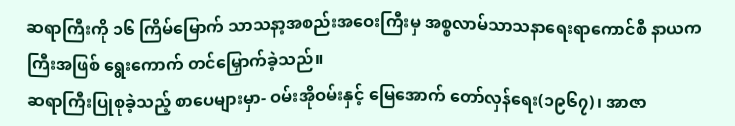ဆရာကြီးကို ၁၆ ကြိမ်မြောက် သာသနာ့အစည်းအဝေးကြီးမှ အစ္စလာမ်သာသနာရေးရာကောင်စီ နာယကကြီးအဖြစ် ရွေးကောက် တင်မြှောက်ခဲ့သည်။
ဆရာကြီးပြုစုခဲ့သည့် စာပေများမှာ- ဝမ်းအိုဝမ်းနှင့် မြေအောက် တော်လှန်ရေး(၁၉၆၇)၊ အာဇာ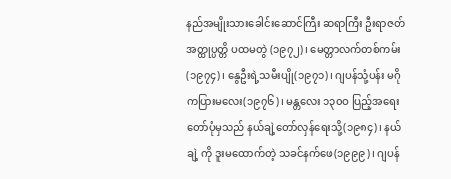နည်အမျိုးသားခေါင်းဆောင်ကြီး ဆရာကြီး ဦးရာဇတ် အတ္ထုပ္ပတ္တိ ပထမတွဲ (၁၉၇၂)၊ မေတ္တာလက်တစ်ကမ်း(၁၉၇၄)၊ နွေဦးရဲ့သမီးပျို(၁၉၇၁)၊ ဂျပန်သုံ့ပန်း မဂိုကပြားမလေး(၁၉၇၆)၊ မန္တလေး ၁၃၀ဝ ပြည့်အရေးတော်ပုံမှသည် နယ်ချဲ့တော်လှန်ရေးသို့(၁၉၈၄)၊ နယ်ချဲ့ ကို ဒူးမထောက်တဲ့ သခင်နက်ဖေ(၁၉၉၉)၊ ဂျပန်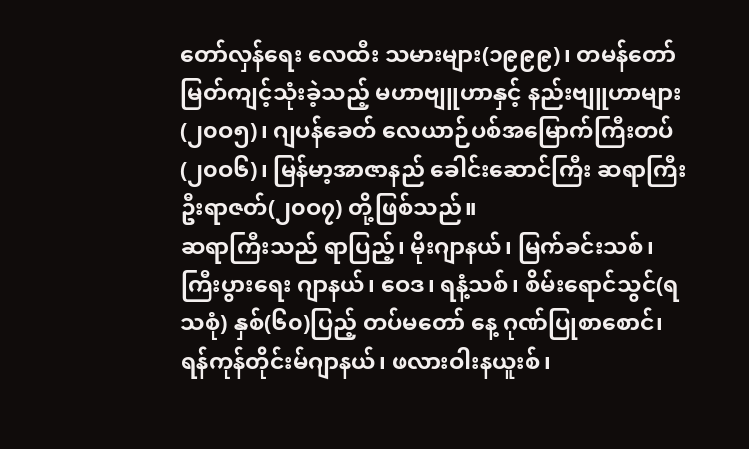တော်လှန်ရေး လေထီး သမားများ(၁၉၉၉)၊ တမန်တော်မြတ်ကျင့်သုံးခဲ့သည့် မဟာဗျူဟာနှင့် နည်းဗျူဟာများ(၂၀ဝ၅)၊ ဂျပန်ခေတ် လေယာဉ်ပစ်အမြောက်ကြီးတပ် (၂၀ဝ၆)၊ မြန်မာ့အာဇာနည် ခေါင်းဆောင်ကြီး ဆရာကြီးဦးရာဇတ်(၂၀ဝ၇) တို့ဖြစ်သည်။
ဆရာကြီးသည် ရာပြည့်၊ မိုးဂျာနယ်၊ မြက်ခင်းသစ်၊ ကြီးပွားရေး ဂျာနယ်၊ ဝေဒ၊ ရနံ့သစ်၊ စိမ်းရောင်သွင်(ရသစုံ) နှစ်(၆၀)ပြည့် တပ်မတော် နေ့ ဂုဏ်ပြုစာစောင်၊ ရန်ကုန်တိုင်းမ်ဂျာနယ်၊ ဖလားဝါးနယူးစ်၊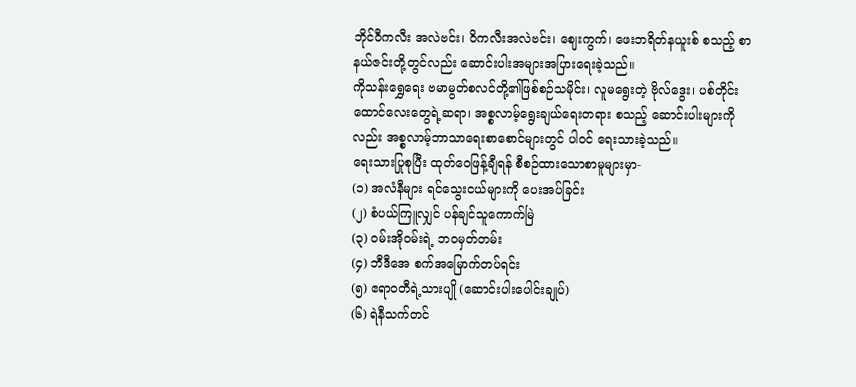ဘိုင်ဝီကလီး အလဲဗင်း၊ ဝိကလီးအလဲဗင်း၊ ဈေးကွက်၊ ဖေးဘရိတ်နယူးစ် စသည့် စာနယ်ဇင်းတို့တွင်လည်း ဆောင်းပါးအများအပြားရေးခဲ့သည်။
ကိုသန်းရွှေရေး ဗမာမွတ်စလင်တို့၏ဖြစ်စဉ်သမိုင်း၊ လူမရွေးတဲ့ ဗိုလ်ဒွေး၊ ပစ်တိုင်းထောင်လေးတွေရဲ့ဆရာ၊ အစ္စလာမ့်ရွေးချယ်ရေးတရား စသည့် ဆောင်းပါးများကိုလည်း အစ္စလာမ့်ဘာသာရေးစာစောင်များတွင် ပါဝင် ရေးသားခဲ့သည်။
ရေးသားပြုစုပြီး ထုတ်ဝေဖြန့်ချီရန် စီစဉ်ထားသောစာမူများမှာ-
(၁) အလံနီများ ရင်သွေးငယ်များကို ပေးအပ်ခြင်း
(၂) စံပယ်ကြူလျှင် ပန်ချင်သူကောက်မြဲ
(၃) ဝမ်းအိုဝမ်းရဲ့ ဘဝမှတ်တမ်း
(၄) ဘီဒီအေ စက်အမြောက်တပ်ရင်း
(၅) ဧရာဝတီရဲ့သားပျို (ဆောင်းပါးပေါင်းချုပ်)
(၆) ရဲနီသက်တင်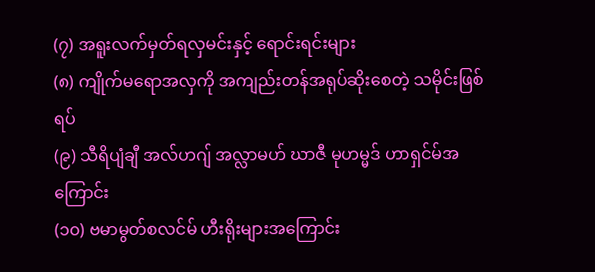(၇) အရူးလက်မှတ်ရလှမင်းနှင့် ရောင်းရင်းများ
(၈) ကျိုက်မရောအလှကို အကျည်းတန်အရုပ်ဆိုးစေတဲ့ သမိုင်းဖြစ်ရပ်
(၉) သီရိပျံချီ အလ်ဟဂျ် အလ္လာမဟ် ဃာဇီ မုဟမ္မဒ် ဟာရှင်မ်အကြောင်း
(၁၀) ဗမာမွတ်စလင်မ် ဟီးရိုးများအကြောင်း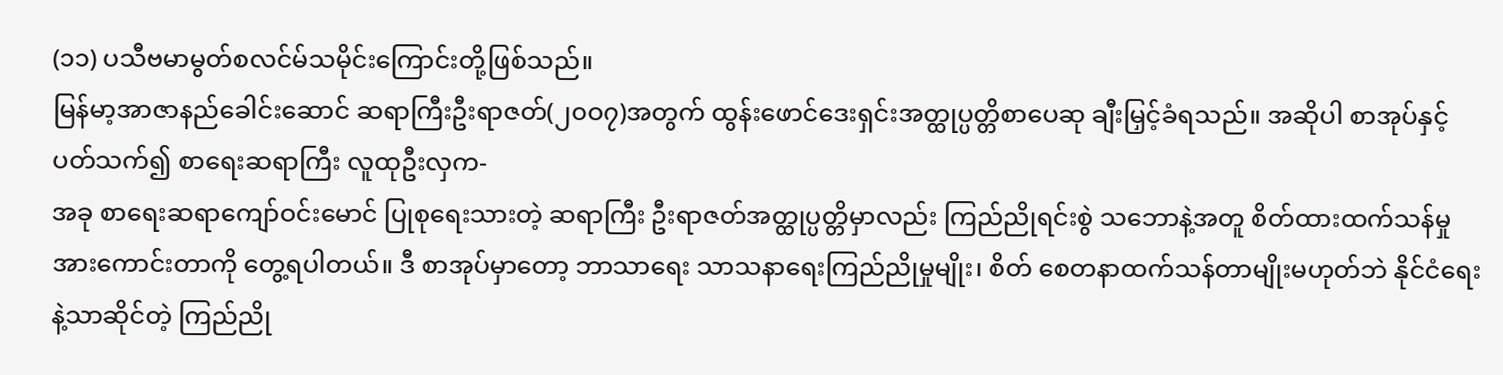(၁၁) ပသီဗမာမွတ်စလင်မ်သမိုင်းကြောင်းတို့ဖြစ်သည်။
မြန်မာ့အာဇာနည်ခေါင်းဆောင် ဆရာကြီးဦးရာဇတ်(၂၀ဝ၇)အတွက် ထွန်းဖောင်ဒေးရှင်းအတ္ထုပ္ပတ္တိစာပေဆု ချီးမြှင့်ခံရသည်။ အဆိုပါ စာအုပ်နှင့်ပတ်သက်၍ စာရေးဆရာကြီး လူထုဦးလှက-
အခု စာရေးဆရာကျော်ဝင်းမောင် ပြုစုရေးသားတဲ့ ဆရာကြီး ဦးရာဇတ်အတ္ထုပ္ပတ္တိမှာလည်း ကြည်ညိုရင်းစွဲ သဘောနဲ့အတူ စိတ်ထားထက်သန်မှုအားကောင်းတာကို တွေ့ရပါတယ်။ ဒီ စာအုပ်မှာတော့ ဘာသာရေး သာသနာရေးကြည်ညိုမှုမျိုး၊ စိတ် စေတနာထက်သန်တာမျိုးမဟုတ်ဘဲ နိုင်ငံရေးနဲ့သာဆိုင်တဲ့ ကြည်ညို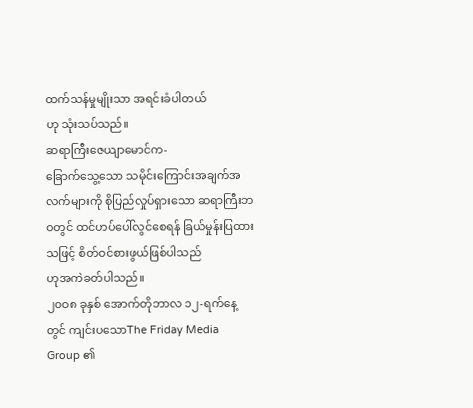ထက်သန်မှုမျိုးသာ အရင်းခံပါတယ်
ဟု သုံးသပ်သည်။
ဆရာကြီးဇေယျာမောင်က-
ခြောက်သွေ့သော သမိုင်းကြောင်းအချက်အလက်များကို စိုပြည်လှုပ်ရှားသော ဆရာကြီးဘဝတွင် ထင်ဟပ်ပေါ်လွင်စေရန် ခြယ်မှုန်းပြထားသဖြင့် စိတ်ဝင်စားဖွယ်ဖြစ်ပါသည်
ဟုအကဲခတ်ပါသည်။
၂၀ဝ၈ ခုနှစ် အောက်တိုဘာလ ၁၂-ရက်နေ့တွင် ကျင်းပသောThe Friday Media Group ၏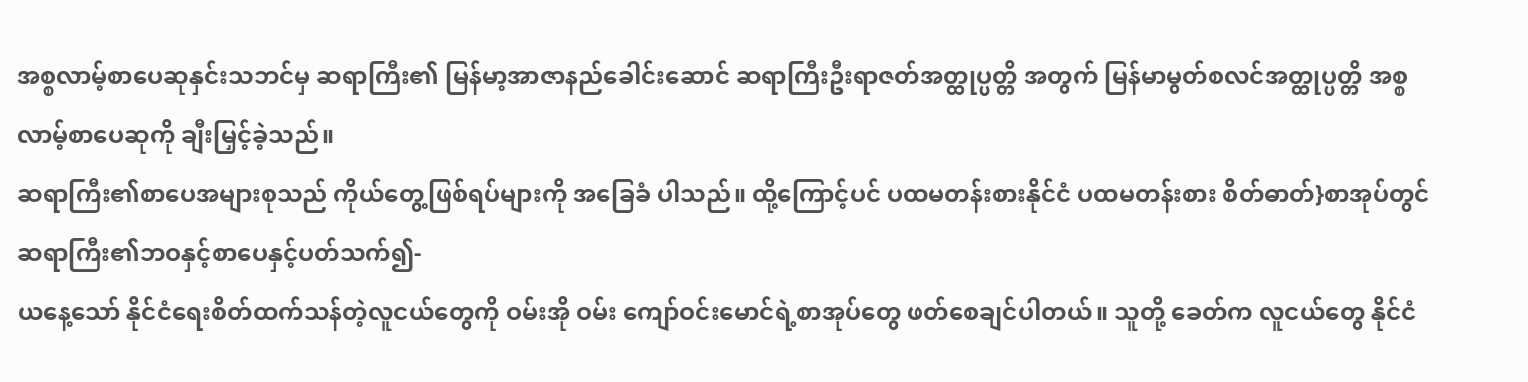အစ္စလာမ့်စာပေဆုနှင်းသဘင်မှ ဆရာကြီး၏ မြန်မာ့အာဇာနည်ခေါင်းဆောင် ဆရာကြီးဦးရာဇတ်အတ္ထုပ္ပတ္တိ အတွက် မြန်မာမွတ်စလင်အတ္ထုပ္ပတ္တိ အစ္စလာမ့်စာပေဆုကို ချီးမြှင့်ခဲ့သည်။
ဆရာကြီး၏စာပေအများစုသည် ကိုယ်တွေ့ဖြစ်ရပ်များကို အခြေခံ ပါသည်။ ထို့ကြောင့်ပင် ပထမတန်းစားနိုင်ငံ ပထမတန်းစား စိတ်ဓာတ်}စာအုပ်တွင် ဆရာကြီး၏ဘဝနှင့်စာပေနှင့်ပတ်သက်၍-
ယနေ့သော် နိုင်ငံရေးစိတ်ထက်သန်တဲ့လူငယ်တွေကို ဝမ်းအို ဝမ်း ကျော်ဝင်းမောင်ရဲ့စာအုပ်တွေ ဖတ်စေချင်ပါတယ်။ သူတို့ ခေတ်က လူငယ်တွေ နိုင်ငံ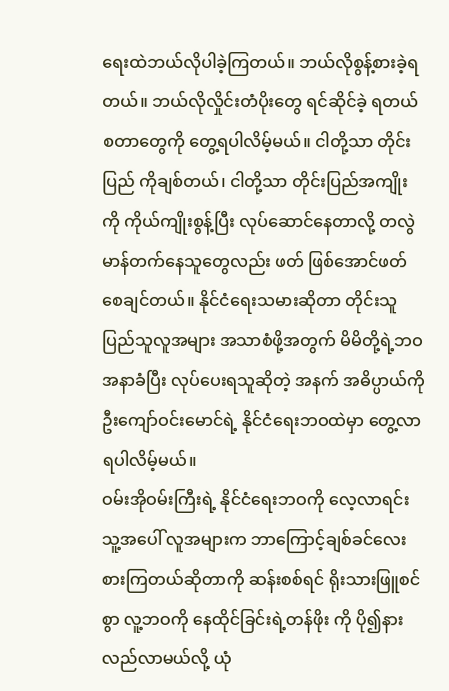ရေးထဲဘယ်လိုပါခဲ့ကြတယ်။ ဘယ်လိုစွန့်စားခဲ့ရတယ်။ ဘယ်လိုလှိုင်းတံပိုးတွေ ရင်ဆိုင်ခဲ့ ရတယ် စတာတွေကို တွေ့ရပါလိမ့်မယ်။ ငါတို့သာ တိုင်းပြည် ကိုချစ်တယ်၊ ငါတို့သာ တိုင်းပြည်အကျိုးကို ကိုယ်ကျိုးစွန့်ပြီး လုပ်ဆောင်နေတာလို့ တလွဲမာန်တက်နေသူတွေလည်း ဖတ် ဖြစ်အောင်ဖတ်စေချင်တယ်။ နိုင်ငံရေးသမားဆိုတာ တိုင်းသူ ပြည်သူလူအများ အသာစံဖို့အတွက် မိမိတို့ရဲ့ဘဝ အနာခံပြီး လုပ်ပေးရသူဆိုတဲ့ အနက် အဓိပ္ပာယ်ကို ဦးကျော်ဝင်းမောင်ရဲ့ နိုင်ငံရေးဘဝထဲမှာ တွေ့လာရပါလိမ့်မယ်။
ဝမ်းအိုဝမ်းကြီးရဲ့ နိုင်ငံရေးဘဝကို လေ့လာရင်း သူ့အပေါ် လူအများက ဘာကြောင့်ချစ်ခင်လေးစားကြတယ်ဆိုတာကို ဆန်းစစ်ရင် ရိုးသားဖြူစင်စွာ လူ့ဘဝကို နေထိုင်ခြင်းရဲ့တန်ဖိုး ကို ပို၍နားလည်လာမယ်လို့ ယုံ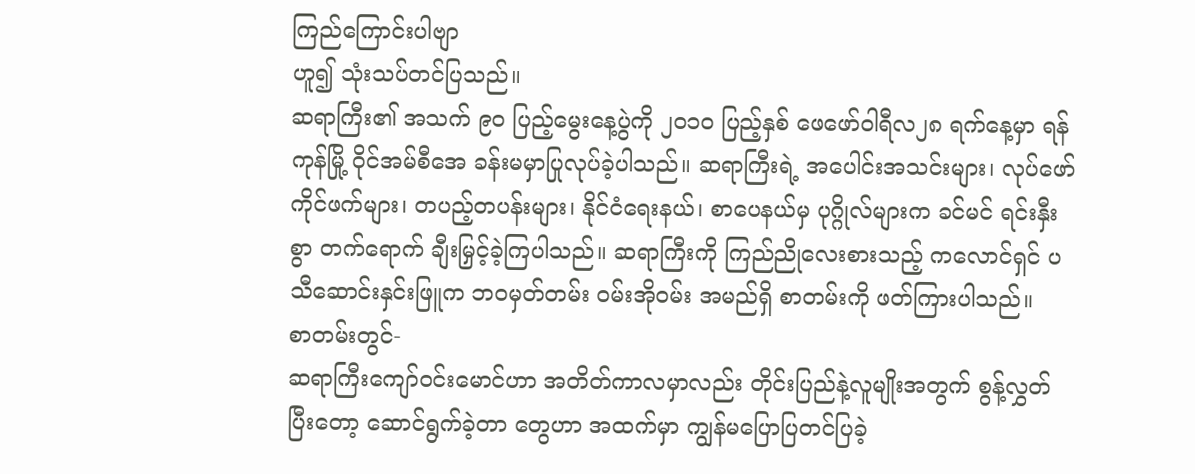ကြည်ကြောင်းပါဗျာ
ဟူ၍ သုံးသပ်တင်ပြသည်။
ဆရာကြီး၏ အသက် ၉၀ ပြည့်မွေးနေ့ပွဲကို ၂၀၁၀ ပြည့်နှစ် ဖေဖော်ဝါရီလ၂၈ ရက်နေ့မှာ ရန်ကုန်မြို့ ဝိုင်အမ်စီအေ ခန်းမမှာပြုလုပ်ခဲ့ပါသည်။ ဆရာကြီးရဲ့ အပေါင်းအသင်းများ၊ လုပ်ဖော်ကိုင်ဖက်များ၊ တပည့်တပန်းများ၊ နိုင်ငံရေးနယ်၊ စာပေနယ်မှ ပုဂ္ဂိုလ်များက ခင်မင် ရင်းနှီးစွာ တက်ရောက် ချီးမြှင့်ခဲ့ကြပါသည်။ ဆရာကြီးကို ကြည်ညိုလေးစားသည့် ကလောင်ရှင် ပသီဆောင်းနှင်းဖြူက ဘဝမှတ်တမ်း ဝမ်းအိုဝမ်း အမည်ရှိ စာတမ်းကို ဖတ်ကြားပါသည်။
စာတမ်းတွင်-
ဆရာကြီးကျော်ဝင်းမောင်ဟာ အတိတ်ကာလမှာလည်း တိုင်းပြည်နဲ့လူမျိုးအတွက် စွန့်လွှတ်ပြီးတော့ ဆောင်ရွက်ခဲ့တာ တွေဟာ အထက်မှာ ကျွန်မပြောပြတင်ပြခဲ့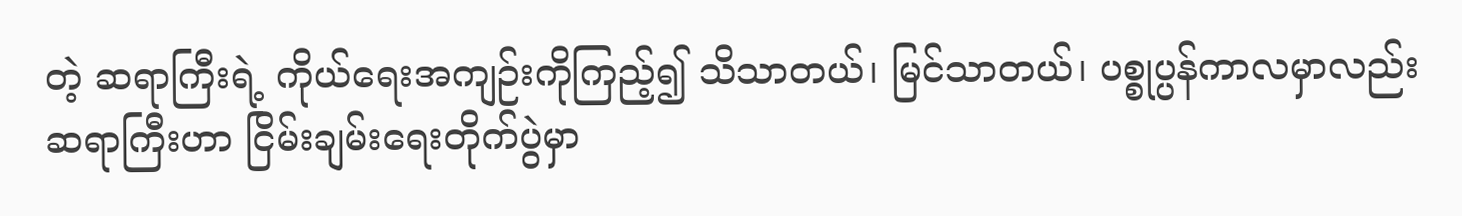တဲ့ ဆရာကြီးရဲ့ ကိုယ်ရေးအကျဉ်းကိုကြည့်၍ သိသာတယ်၊ မြင်သာတယ်၊ ပစ္စုပ္ပန်ကာလမှာလည်း ဆရာကြီးဟာ ငြိမ်းချမ်းရေးတိုက်ပွဲမှာ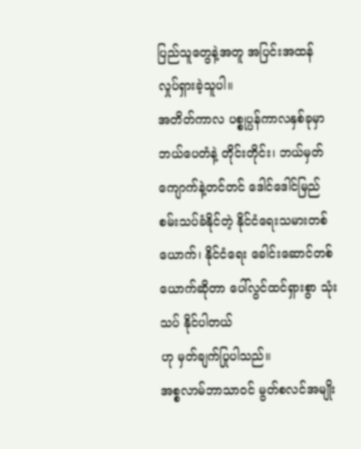ပြည်သူတွေနဲ့အတူ အပြင်းအထန် လှုပ်ရှားခဲ့သူပါ။
အတိတ်ကာလ ပစ္စုပ္ပန်ကာလနှစ်ခုမှာ ဘယ်ပေတံနဲ့ တိုင်းတိုင်း၊ ဘယ်မှတ်ကျောက်နဲ့တင်တင် ဒေါင်ဒေါင်မြည် စမ်းသပ်ခံနိုင်တဲ့ နိုင်ငံရေးသမားတစ်ယောက်၊ နိုင်ငံရေး ခေါင်းဆောင်တစ်ယောက်ဆိုတာ ပေါ်လွင်ထင်ရှားစွာ သုံးသပ် နိုင်ပါတယ်
ဟု မှတ်ချက်ပြုပါသည်။
အစ္စလာမ်ဘာသာဝင် မွတ်စလင်အမျိုး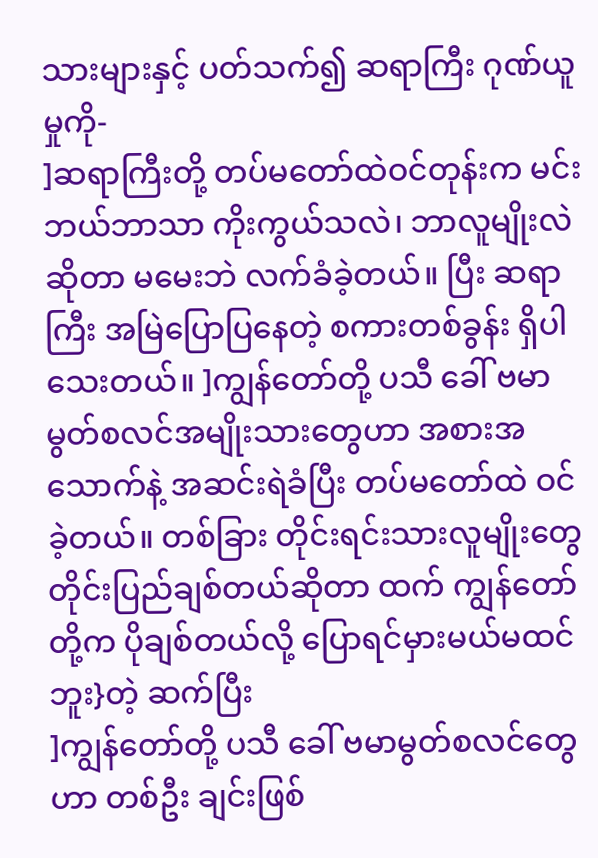သားများနှင့် ပတ်သက်၍ ဆရာကြီး ဂုဏ်ယူမှုကို-
]ဆရာကြီးတို့ တပ်မတော်ထဲဝင်တုန်းက မင်းဘယ်ဘာသာ ကိုးကွယ်သလဲ၊ ဘာလူမျိုးလဲဆိုတာ မမေးဘဲ လက်ခံခဲ့တယ်။ ပြီး ဆရာကြီး အမြဲပြောပြနေတဲ့ စကားတစ်ခွန်း ရှိပါသေးတယ်။ ]ကျွန်တော်တို့ ပသီ ခေါ် ဗမာမွတ်စလင်အမျိုးသားတွေဟာ အစားအသောက်နဲ့ အဆင်းရဲခံပြီး တပ်မတော်ထဲ ဝင်ခဲ့တယ်။ တစ်ခြား တိုင်းရင်းသားလူမျိုးတွေ တိုင်းပြည်ချစ်တယ်ဆိုတာ ထက် ကျွန်တော်တို့က ပိုချစ်တယ်လို့ ပြောရင်မှားမယ်မထင် ဘူး}တဲ့ ဆက်ပြီး
]ကျွန်တော်တို့ ပသီ ခေါ် ဗမာမွတ်စလင်တွေဟာ တစ်ဦး ချင်းဖြစ်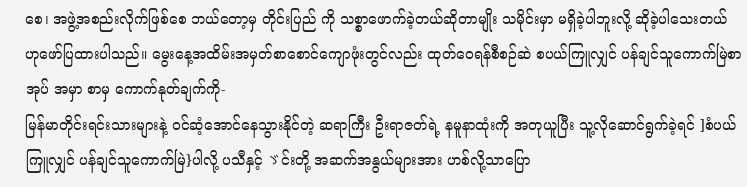စေ၊ အဖွဲ့အစည်းလိုက်ဖြစ်စေ ဘယ်တော့မှ တိုင်းပြည် ကို သစ္စာဖောက်ခဲ့တယ်ဆိုတာမျိုး သမိုင်းမှာ မရှိခဲ့ပါဘူးလို့ ဆိုခဲ့ပါသေးတယ်
ဟုဖော်ပြထားပါသည်။ မွေးနေ့အထိမ်းအမှတ်စာစောင်ကျောဖုံးတွင်လည်း ထုတ်ဝေရန်စီစဉ်ဆဲ စပယ်ကြူလျှင် ပန်ချင်သူကောက်မြဲစာအုပ် အမှာ စာမှ ကောက်နုတ်ချက်ကို-
မြန်မာတိုင်းရင်းသားများနဲ့ ဝင်ဆံ့အောင်နေသွားနိုင်တဲ့ ဆရာကြီး ဦးရာဇတ်ရဲ့ နမူနာထုံးကို အတုယူပြီး သူ့လိုဆောင်ရွက်ခဲ့ရင် ]စံပယ်ကြူလျှင် ပန်ချင်သူကောက်မြဲ}ပါလို့ ပသီနှင့် ゞင်းတို့ အဆက်အနွယ်များအား ဟစ်လို့သာပြော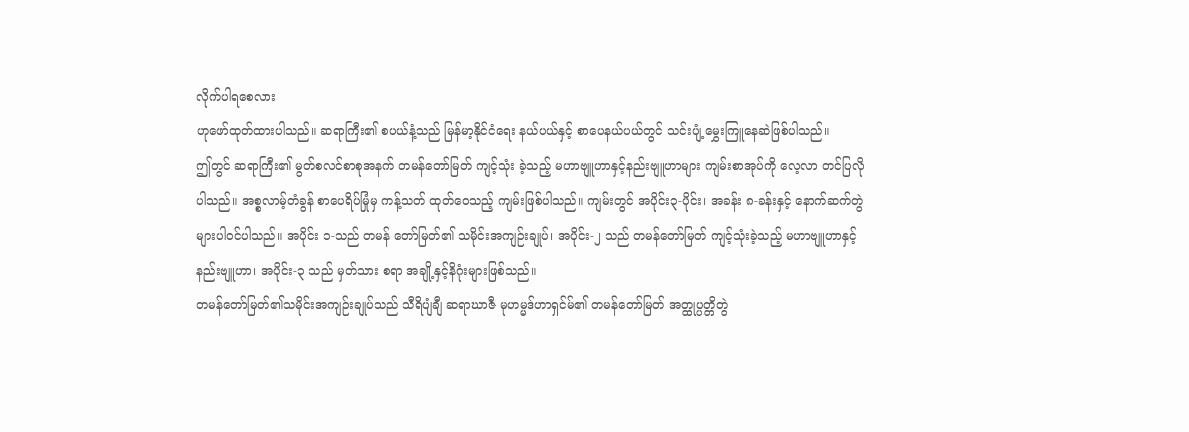လိုက်ပါရစေလား
ဟုဖော်ထုတ်ထားပါသည်။ ဆရာကြီး၏ စပယ်နံ့သည် မြန်မာ့နိုင်ငံရေး နယ်ပယ်နှင့် စာပေနယ်ပယ်တွင် သင်းပျံ့မွှေးကြူနေဆဲဖြစ်ပါသည်။
ဤတွင် ဆရာကြီး၏ မွတ်စလင်စာစုအနက် တမန်တော်မြတ် ကျင့်သုံး ခဲ့သည့် မဟာဗျူဟာနှင့်နည်းဗျူဟာများ ကျမ်းစာအုပ်ကို လေ့လာ တင်ပြလိုပါသည်။ အစ္စလာမ့်တံခွန် စာပေရိပ်မြုံမှ ကန့်သတ် ထုတ်ဝေသည့် ကျမ်းဖြစ်ပါသည်။ ကျမ်းတွင် အပိုင်း၃-ပိုင်း၊ အခန်း ၈-ခန်းနှင့် နောက်ဆက်တွဲများပါဝင်ပါသည်။ အပိုင်း ၁-သည် တမန် တော်မြတ်၏ သမိုင်းအကျဉ်းချုပ်၊ အပိုင်း-၂ သည် တမန်တော်မြတ် ကျင့်သုံးခဲ့သည့် မဟာဗျူဟာနှင့် နည်းဗျူဟာ၊ အပိုင်း-၃ သည် မှတ်သား စရာ အချို့နှင့်နိဂုံးများဖြစ်သည်။
တမန်တော်မြတ်၏သမိုင်းအကျဉ်းချုပ်သည် သီရိပျံချီ ဆရာဃာဇီ မုဟမ္မဒ်ဟာရှင်မ်၏ တမန်တော်မြတ် အတ္ထုပ္ပတ္တိတွဲ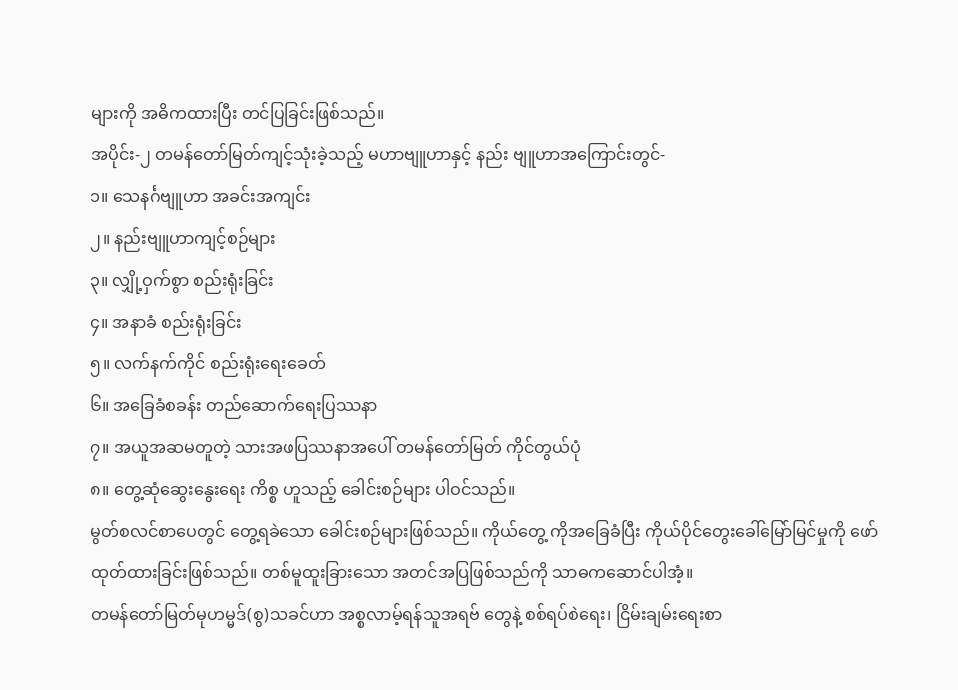များကို အဓိကထားပြီး တင်ပြခြင်းဖြစ်သည်။
အပိုင်း-၂ တမန်တော်မြတ်ကျင့်သုံးခဲ့သည့် မဟာဗျူဟာနှင့် နည်း ဗျူဟာအကြောင်းတွင်-
၁။ သေနင်္ဂဗျူဟာ အခင်းအကျင်း
၂။ နည်းဗျူဟာကျင့်စဉ်များ
၃။ လျှို့ဝှက်စွာ စည်းရုံးခြင်း
၄။ အနာခံ စည်းရုံးခြင်း
၅။ လက်နက်ကိုင် စည်းရုံးရေးခေတ်
၆။ အခြေခံစခန်း တည်ဆောက်ရေးပြဿနာ
၇။ အယူအဆမတူတဲ့ သားအဖပြဿနာအပေါ် တမန်တော်မြတ် ကိုင်တွယ်ပုံ
၈။ တွေ့ဆုံဆွေးနွေးရေး ကိစ္စ ဟူသည့် ခေါင်းစဉ်များ ပါဝင်သည်။
မွတ်စလင်စာပေတွင် တွေ့ရခဲသော ခေါင်းစဉ်များဖြစ်သည်။ ကိုယ်တွေ့ ကိုအခြေခံပြီး ကိုယ်ပိုင်တွေးခေါ်မြော်မြင်မှုကို ဖော်ထုတ်ထားခြင်းဖြစ်သည်။ တစ်မူထူးခြားသော အတင်အပြဖြစ်သည်ကို သာဓကဆောင်ပါအံ့။
တမန်တော်မြတ်မုဟမ္မဒ်(စွ)သခင်ဟာ အစ္စလာမ့်ရန်သူအရဗ် တွေနဲ့ စစ်ရပ်စဲရေး၊ ငြိမ်းချမ်းရေးစာ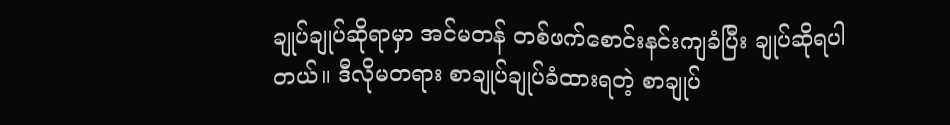ချုပ်ချုပ်ဆိုရာမှာ အင်မတန် တစ်ဖက်စောင်းနင်းကျခံပြီး ချုပ်ဆိုရပါတယ်။ ဒီလိုမတရား စာချုပ်ချုပ်ခံထားရတဲ့ စာချုပ်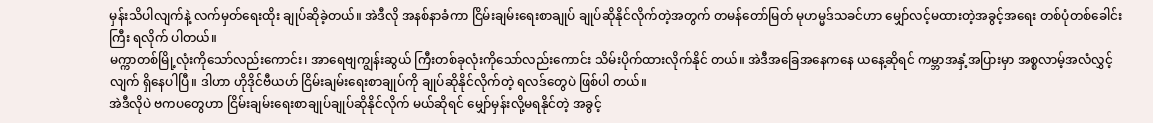မှန်းသိပါလျက်နဲ့ လက်မှတ်ရေးထိုး ချုပ်ဆိုခဲ့တယ်။ အဲဒီလို အနစ်နာခံကာ ငြိမ်းချမ်းရေးစာချုပ် ချုပ်ဆိုနိုင်လိုက်တဲ့အတွက် တမန်တော်မြတ် မုဟမ္မဒ်သခင်ဟာ မျှော်လင့်မထားတဲ့အခွင့်အရေး တစ်ပုံတစ်ခေါင်းကြီး ရလိုက် ပါတယ်။
မက္ကာတစ်မြို့လုံးကိုသော်လည်းကောင်း၊ အာရေဗျကျွန်းဆွယ် ကြီးတစ်ခုလုံးကိုသော်လည်းကောင်း သိမ်းပိုက်ထားလိုက်နိုင် တယ်။ အဲဒီအခြေအနေကနေ ယနေ့ဆိုရင် ကမ္ဘာအနှံ့အပြားမှာ အစ္စလာမ့်အလံလွှင့်လျက် ရှိနေပါပြီ။ ဒါဟာ ဟိုဒိုင်ဗီယဟ် ငြိမ်းချမ်းရေးစာချုပ်ကို ချုပ်ဆိုနိုင်လိုက်တဲ့ ရလဒ်တွေပဲ ဖြစ်ပါ တယ်။
အဲဒီလိုပဲ ဗကပတွေဟာ ငြိမ်းချမ်းရေးစာချုပ်ချုပ်ဆိုနိုင်လိုက် မယ်ဆိုရင် မျှော်မှန်းလို့မရနိုင်တဲ့ အခွင့်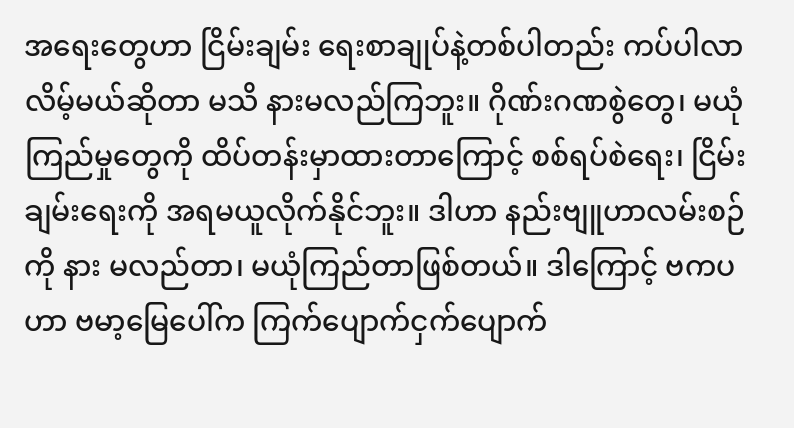အရေးတွေဟာ ငြိမ်းချမ်း ရေးစာချုပ်နဲ့တစ်ပါတည်း ကပ်ပါလာလိမ့်မယ်ဆိုတာ မသိ နားမလည်ကြဘူး။ ဂိုဏ်းဂဏစွဲတွေ၊ မယုံကြည်မှုတွေကို ထိပ်တန်းမှာထားတာကြောင့် စစ်ရပ်စဲရေး၊ ငြိမ်းချမ်းရေးကို အရမယူလိုက်နိုင်ဘူး။ ဒါဟာ နည်းဗျူဟာလမ်းစဉ်ကို နား မလည်တာ၊ မယုံကြည်တာဖြစ်တယ်။ ဒါကြောင့် ဗကပဟာ ဗမာ့မြေပေါ်က ကြက်ပျောက်ငှက်ပျောက်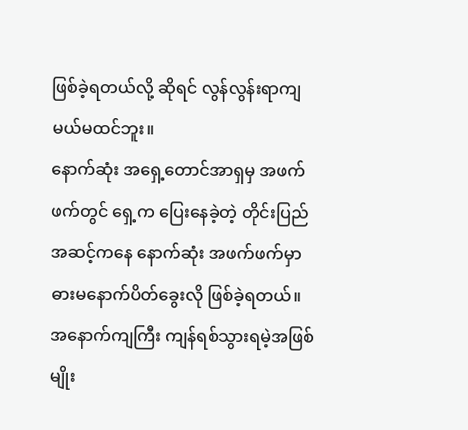ဖြစ်ခဲ့ရတယ်လို့ ဆိုရင် လွန်လွန်းရာကျမယ်မထင်ဘူး။
နောက်ဆုံး အရှေ့တောင်အာရှမှ အဖက်ဖက်တွင် ရှေ့က ပြေးနေခဲ့တဲ့ တိုင်းပြည်အဆင့်ကနေ နောက်ဆုံး အဖက်ဖက်မှာ ဓားမနောက်ပိတ်ခွေးလို ဖြစ်ခဲ့ရတယ်။ အနောက်ကျကြီး ကျန်ရစ်သွားရမဲ့အဖြစ်မျိုး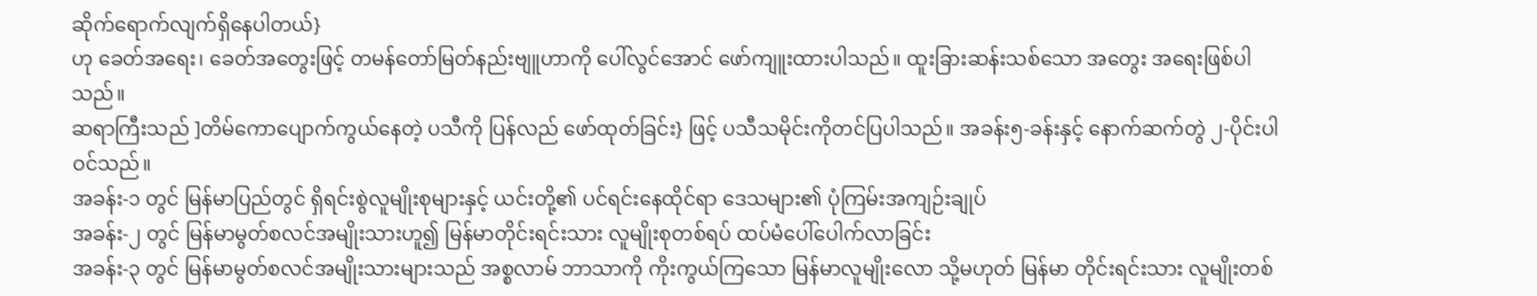ဆိုက်ရောက်လျက်ရှိနေပါတယ်}
ဟု ခေတ်အရေး၊ ခေတ်အတွေးဖြင့် တမန်တော်မြတ်နည်းဗျူဟာကို ပေါ်လွင်အောင် ဖော်ကျူးထားပါသည်။ ထူးခြားဆန်းသစ်သော အတွေး အရေးဖြစ်ပါသည်။
ဆရာကြီးသည် ]တိမ်ကောပျောက်ကွယ်နေတဲ့ ပသီကို ပြန်လည် ဖော်ထုတ်ခြင်း} ဖြင့် ပသီသမိုင်းကိုတင်ပြပါသည်။ အခန်း၅-ခန်းနှင့် နောက်ဆက်တွဲ ၂-ပိုင်းပါဝင်သည်။
အခန်း-၁ တွင် မြန်မာပြည်တွင် ရှိရင်းစွဲလူမျိုးစုများနှင့် ယင်းတို့၏ ပင်ရင်းနေထိုင်ရာ ဒေသများ၏ ပုံကြမ်းအကျဉ်းချုပ်
အခန်း-၂ တွင် မြန်မာမွတ်စလင်အမျိုးသားဟူ၍ မြန်မာတိုင်းရင်းသား လူမျိုးစုတစ်ရပ် ထပ်မံပေါ်ပေါက်လာခြင်း
အခန်း-၃ တွင် မြန်မာမွတ်စလင်အမျိုးသားများသည် အစ္စလာမ် ဘာသာကို ကိုးကွယ်ကြသော မြန်မာလူမျိုးလော သို့မဟုတ် မြန်မာ တိုင်းရင်းသား လူမျိုးတစ်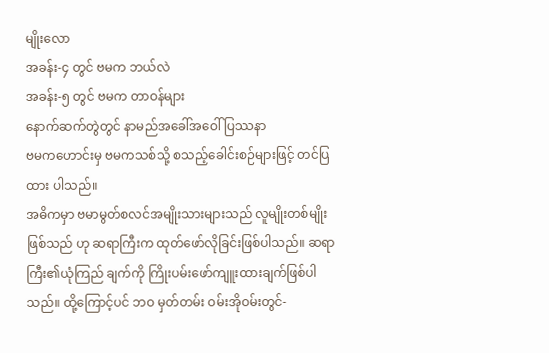မျိုးလော
အခန်း-၄ တွင် ဗမက ဘယ်လဲ
အခန်း-၅ တွင် ဗမက တာဝန်များ
နောက်ဆက်တွဲတွင် နာမည်အခေါ်အဝေါ်ပြဿနာ
ဗမကဟောင်းမှ ဗမကသစ်သို့ စသည့်ခေါင်းစဉ်များဖြင့် တင်ပြထား ပါသည်။
အဓိကမှာ ဗမာမွတ်စလင်အမျိုးသားများသည် လူမျိုးတစ်မျိုးဖြစ်သည် ဟု ဆရာကြီးက ထုတ်ဖော်လိုခြင်းဖြစ်ပါသည်။ ဆရာကြီး၏ယုံကြည် ချက်ကို ကြိုးပမ်းဖော်ကျူးထားချက်ဖြစ်ပါသည်။ ထို့ကြောင့်ပင် ဘဝ မှတ်တမ်း ဝမ်းအိုဝမ်းတွင်-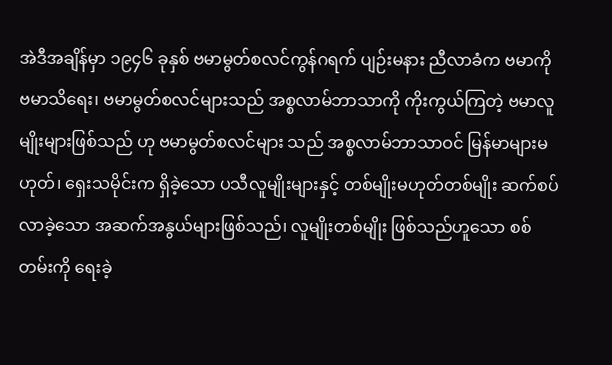အဲဒီအချိန်မှာ ၁၉၄၆ ခုနှစ် ဗမာမွတ်စလင်ကွန်ဂရက် ပျဉ်းမနား ညီလာခံက ဗမာကို ဗမာသိရေး၊ ဗမာမွတ်စလင်များသည် အစ္စလာမ်ဘာသာကို ကိုးကွယ်ကြတဲ့ ဗမာလူမျိုးများဖြစ်သည် ဟု ဗမာမွတ်စလင်များ သည် အစ္စလာမ်ဘာသာဝင် မြန်မာများမဟုတ်၊ ရှေးသမိုင်းက ရှိခဲ့သော ပသီလူမျိုးများနှင့် တစ်မျိုးမဟုတ်တစ်မျိုး ဆက်စပ် လာခဲ့သော အဆက်အနွယ်များဖြစ်သည်၊ လူမျိုးတစ်မျိုး ဖြစ်သည်ဟူသော စစ်တမ်းကို ရေးခဲ့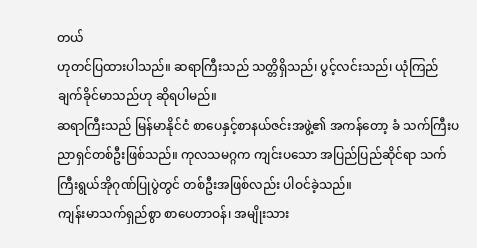တယ်
ဟုတင်ပြထားပါသည်။ ဆရာကြီးသည် သတ္တိရှိသည်၊ ပွင့်လင်းသည်၊ ယုံကြည်ချက်ခိုင်မာသည်ဟု ဆိုရပါမည်။
ဆရာကြီးသည် မြန်မာနိုင်ငံ စာပေနှင့်စာနယ်ဇင်းအဖွဲ့၏ အကန်တော့ ခံ သက်ကြီးပညာရှင်တစ်ဦးဖြစ်သည်။ ကုလသမဂ္ဂက ကျင်းပသော အပြည်ပြည်ဆိုင်ရာ သက်ကြီးရွယ်အိုဂုဏ်ပြုပွဲတွင် တစ်ဦးအဖြစ်လည်း ပါဝင်ခဲ့သည်။
ကျန်းမာသက်ရှည်စွာ စာပေတာဝန်၊ အမျိုးသား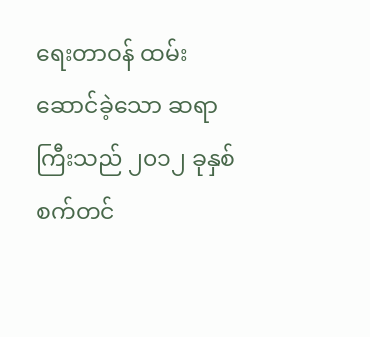ရေးတာဝန် ထမ်း ဆောင်ခဲ့သော ဆရာကြီးသည် ၂၀၁၂ ခုနှစ် စက်တင်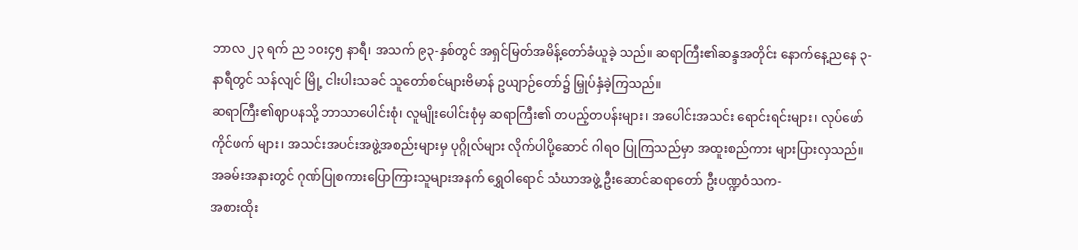ဘာလ ၂၃ ရက် ည ၁၀း၄၅ နာရီ၊ အသက် ၉၃-နှစ်တွင် အရှင်မြတ်အမိန့်တော်ခံယူခဲ့ သည်။ ဆရာကြီး၏ဆန္ဒအတိုင်း နောက်နေ့ညနေ ၃-နာရီတွင် သန်လျင် မြို့ ငါးပါးသခင် သူတော်စင်များဗိမာန် ဥယျာဉ်တော်၌ မြှုပ်နှံခဲ့ကြသည်။
ဆရာကြီး၏ဈာပနသို့ ဘာသာပေါင်းစုံ၊ လူမျိုးပေါင်းစုံမှ ဆရာကြီး၏ တပည့်တပန်းများ၊ အပေါင်းအသင်း ရောင်းရင်းများ၊ လုပ်ဖော်ကိုင်ဖက် များ၊ အသင်းအပင်းအဖွဲ့အစည်းများမှ ပုဂ္ဂိုလ်များ လိုက်ပါပို့ဆောင် ဂါရဝ ပြုကြသည်မှာ အထူးစည်ကား များပြားလှသည်။
အခမ်းအနားတွင် ဂုဏ်ပြုစကားပြောကြားသူများအနက် ရွှေဝါရောင် သံဃာအဖွဲ့ ဦးဆောင်ဆရာတော် ဦးပဏ္ဍဝံသက-
အစားထိုး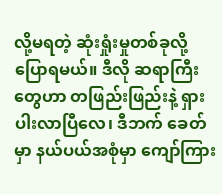လို့မရတဲ့ ဆုံးရှုံးမှုတစ်ခုလို့ ပြောရမယ်။ ဒီလို ဆရာကြီးတွေဟာ တဖြည်းဖြည်းနဲ့ ရှားပါးလာပြီလေ၊ ဒီဘက် ခေတ်မှာ နယ်ပယ်အစုံမှာ ကျော်ကြား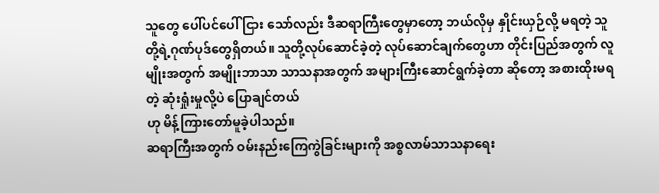သူတွေ ပေါ်ပင်ပေါ်ငြား သော်လည်း ဒီဆရာကြီးတွေမှာတော့ ဘယ်လိုမှ နှိုင်းယှဉ်လို့ မရတဲ့ သူတို့ရဲ့ဂုဏ်ပုဒ်တွေရှိတယ်။ သူတို့လုပ်ဆောင်ခဲ့တဲ့ လုပ်ဆောင်ချက်တွေဟာ တိုင်းပြည်အတွက် လူမျိုးအတွက် အမျိုးဘာသာ သာသနာအတွက် အများကြီးဆောင်ရွက်ခဲ့တာ ဆိုတော့ အစားထိုးမရတဲ့ ဆုံးရှုံးမှုလို့ပဲ ပြောချင်တယ်
ဟု မိန့်ကြားတော်မူခဲ့ပါသည်။
ဆရာကြီးအတွက် ဝမ်းနည်းကြေကွဲခြင်းများကို အစ္စလာမ်သာသနာရေး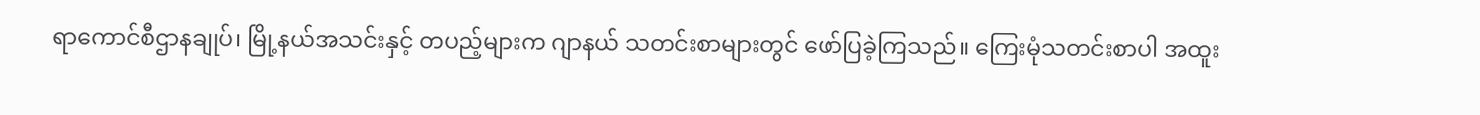ရာကောင်စီဌာနချုပ်၊ မြို့နယ်အသင်းနှင့် တပည့်များက ဂျာနယ် သတင်းစာများတွင် ဖော်ပြခဲ့ကြသည်။ ကြေးမုံသတင်းစာပါ အထူး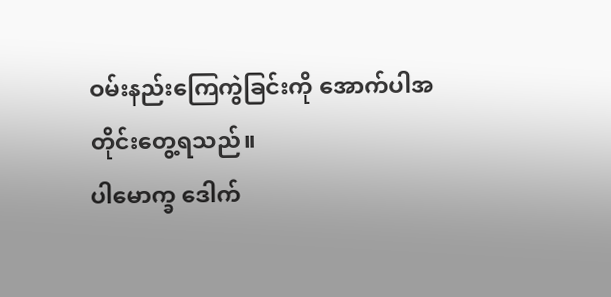ဝမ်းနည်းကြေကွဲခြင်းကို အောက်ပါအတိုင်းတွေ့ရသည်။
ပါမောက္ခ ဒေါက်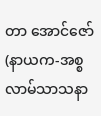တာ အောင်ဇော်
(နာယက-အစ္စလာမ်သာသနာ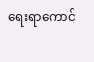ရေးရာကောင်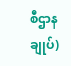စီဌာနချုပ်)